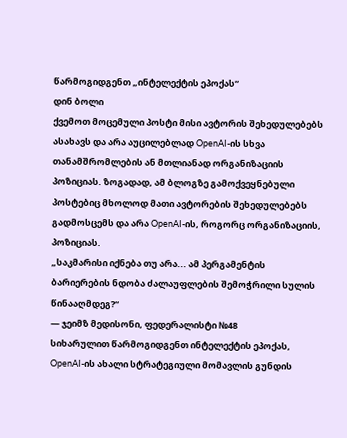წარმოგიდგენთ „ინტელექტის ეპოქას“
დინ ბოლი
ქვემოთ მოცემული პოსტი მისი ავტორის შეხედულებებს ასახავს და არა აუცილებლად OpenAI-ის სხვა თანამშრომლების ან მთლიანად ორგანიზაციის პოზიციას. ზოგადად, ამ ბლოგზე გამოქვეყნებული პოსტებიც მხოლოდ მათი ავტორების შეხედულებებს გადმოსცემს და არა OpenAI-ის, როგორც ორგანიზაციის, პოზიციას.
„საკმარისი იქნება თუ არა... ამ პერგამენტის ბარიერების ნდობა ძალაუფლების შემოჭრილი სულის წინააღმდეგ?“
— ჯეიმზ მედისონი, ფედერალისტი №48
სიხარულით წარმოგიდგენთ ინტელექტის ეპოქას, OpenAI-ის ახალი სტრატეგიული მომავლის გუნდის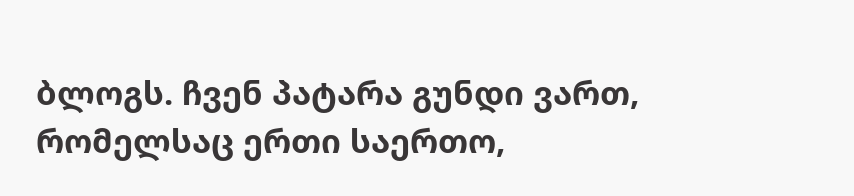ბლოგს. ჩვენ პატარა გუნდი ვართ, რომელსაც ერთი საერთო,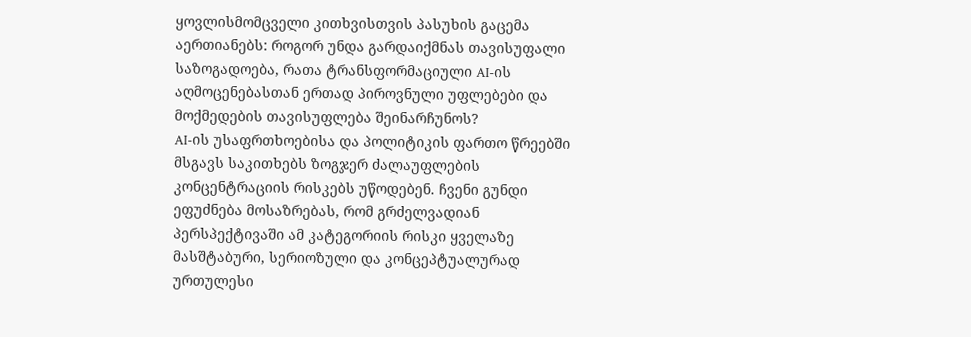ყოვლისმომცველი კითხვისთვის პასუხის გაცემა აერთიანებს: როგორ უნდა გარდაიქმნას თავისუფალი საზოგადოება, რათა ტრანსფორმაციული AI-ის აღმოცენებასთან ერთად პიროვნული უფლებები და მოქმედების თავისუფლება შეინარჩუნოს?
AI-ის უსაფრთხოებისა და პოლიტიკის ფართო წრეებში მსგავს საკითხებს ზოგჯერ ძალაუფლების კონცენტრაციის რისკებს უწოდებენ. ჩვენი გუნდი ეფუძნება მოსაზრებას, რომ გრძელვადიან პერსპექტივაში ამ კატეგორიის რისკი ყველაზე მასშტაბური, სერიოზული და კონცეპტუალურად ურთულესი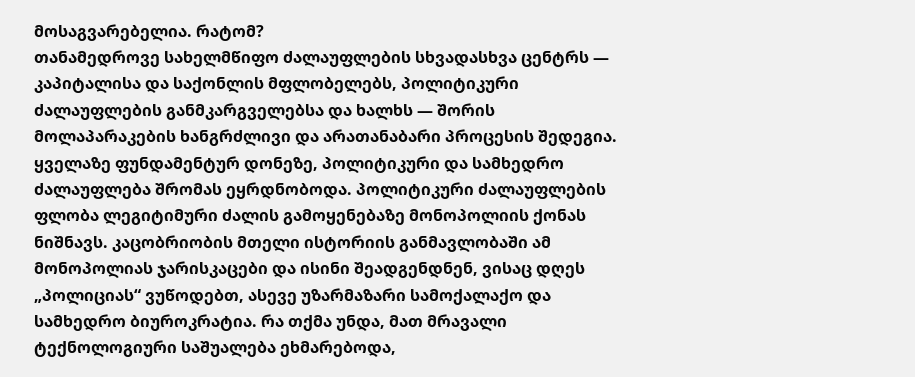მოსაგვარებელია. რატომ?
თანამედროვე სახელმწიფო ძალაუფლების სხვადასხვა ცენტრს — კაპიტალისა და საქონლის მფლობელებს, პოლიტიკური ძალაუფლების განმკარგველებსა და ხალხს — შორის მოლაპარაკების ხანგრძლივი და არათანაბარი პროცესის შედეგია. ყველაზე ფუნდამენტურ დონეზე, პოლიტიკური და სამხედრო ძალაუფლება შრომას ეყრდნობოდა. პოლიტიკური ძალაუფლების ფლობა ლეგიტიმური ძალის გამოყენებაზე მონოპოლიის ქონას ნიშნავს. კაცობრიობის მთელი ისტორიის განმავლობაში ამ მონოპოლიას ჯარისკაცები და ისინი შეადგენდნენ, ვისაც დღეს „პოლიციას“ ვუწოდებთ, ასევე უზარმაზარი სამოქალაქო და სამხედრო ბიუროკრატია. რა თქმა უნდა, მათ მრავალი ტექნოლოგიური საშუალება ეხმარებოდა,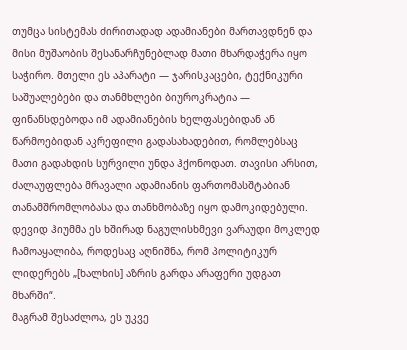თუმცა სისტემას ძირითადად ადამიანები მართავდნენ და მისი მუშაობის შესანარჩუნებლად მათი მხარდაჭერა იყო საჭირო. მთელი ეს აპარატი — ჯარისკაცები, ტექნიკური საშუალებები და თანმხლები ბიუროკრატია — ფინანსდებოდა იმ ადამიანების ხელფასებიდან ან წარმოებიდან აკრეფილი გადასახადებით, რომლებსაც მათი გადახდის სურვილი უნდა ჰქონოდათ. თავისი არსით, ძალაუფლება მრავალი ადამიანის ფართომასშტაბიან თანამშრომლობასა და თანხმობაზე იყო დამოკიდებული. დევიდ ჰიუმმა ეს ხშირად ნაგულისხმევი ვარაუდი მოკლედ ჩამოაყალიბა, როდესაც აღნიშნა, რომ პოლიტიკურ ლიდერებს „[ხალხის] აზრის გარდა არაფერი უდგათ მხარში“.
მაგრამ შესაძლოა, ეს უკვე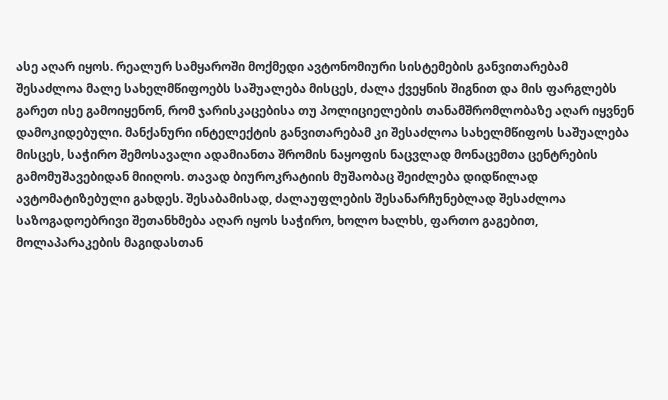ასე აღარ იყოს. რეალურ სამყაროში მოქმედი ავტონომიური სისტემების განვითარებამ შესაძლოა მალე სახელმწიფოებს საშუალება მისცეს, ძალა ქვეყნის შიგნით და მის ფარგლებს გარეთ ისე გამოიყენონ, რომ ჯარისკაცებისა თუ პოლიციელების თანამშრომლობაზე აღარ იყვნენ დამოკიდებული. მანქანური ინტელექტის განვითარებამ კი შესაძლოა სახელმწიფოს საშუალება მისცეს, საჭირო შემოსავალი ადამიანთა შრომის ნაყოფის ნაცვლად მონაცემთა ცენტრების გამომუშავებიდან მიიღოს. თავად ბიუროკრატიის მუშაობაც შეიძლება დიდწილად ავტომატიზებული გახდეს. შესაბამისად, ძალაუფლების შესანარჩუნებლად შესაძლოა საზოგადოებრივი შეთანხმება აღარ იყოს საჭირო, ხოლო ხალხს, ფართო გაგებით, მოლაპარაკების მაგიდასთან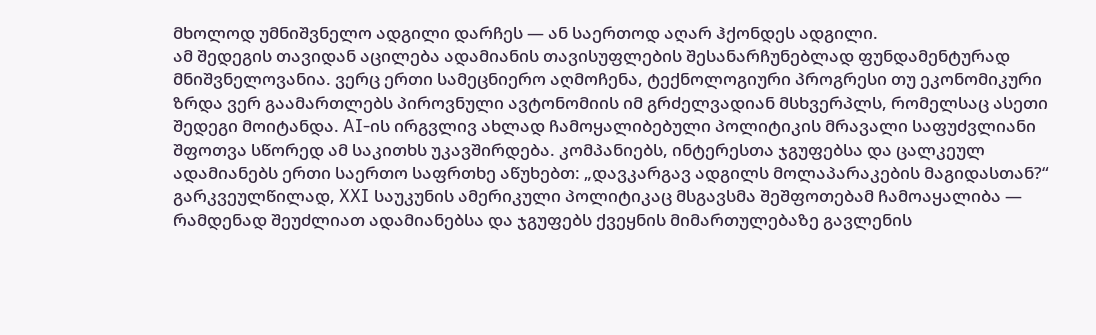მხოლოდ უმნიშვნელო ადგილი დარჩეს — ან საერთოდ აღარ ჰქონდეს ადგილი.
ამ შედეგის თავიდან აცილება ადამიანის თავისუფლების შესანარჩუნებლად ფუნდამენტურად მნიშვნელოვანია. ვერც ერთი სამეცნიერო აღმოჩენა, ტექნოლოგიური პროგრესი თუ ეკონომიკური ზრდა ვერ გაამართლებს პიროვნული ავტონომიის იმ გრძელვადიან მსხვერპლს, რომელსაც ასეთი შედეგი მოიტანდა. AI-ის ირგვლივ ახლად ჩამოყალიბებული პოლიტიკის მრავალი საფუძვლიანი შფოთვა სწორედ ამ საკითხს უკავშირდება. კომპანიებს, ინტერესთა ჯგუფებსა და ცალკეულ ადამიანებს ერთი საერთო საფრთხე აწუხებთ: „დავკარგავ ადგილს მოლაპარაკების მაგიდასთან?“ გარკვეულწილად, XXI საუკუნის ამერიკული პოლიტიკაც მსგავსმა შეშფოთებამ ჩამოაყალიბა — რამდენად შეუძლიათ ადამიანებსა და ჯგუფებს ქვეყნის მიმართულებაზე გავლენის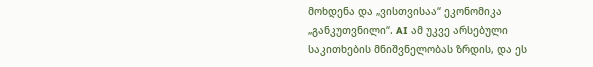მოხდენა და „ვისთვისაა“ ეკონომიკა „განკუთვნილი“. AI ამ უკვე არსებული საკითხების მნიშვნელობას ზრდის, და ეს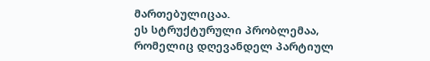მართებულიცაა.
ეს სტრუქტურული პრობლემაა, რომელიც დღევანდელ პარტიულ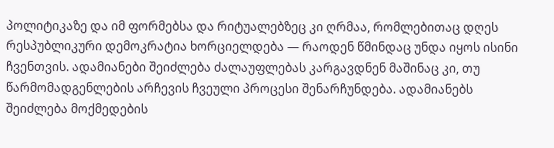პოლიტიკაზე და იმ ფორმებსა და რიტუალებზეც კი ღრმაა, რომლებითაც დღეს რესპუბლიკური დემოკრატია ხორციელდება — რაოდენ წმინდაც უნდა იყოს ისინი ჩვენთვის. ადამიანები შეიძლება ძალაუფლებას კარგავდნენ მაშინაც კი, თუ წარმომადგენლების არჩევის ჩვეული პროცესი შენარჩუნდება. ადამიანებს შეიძლება მოქმედების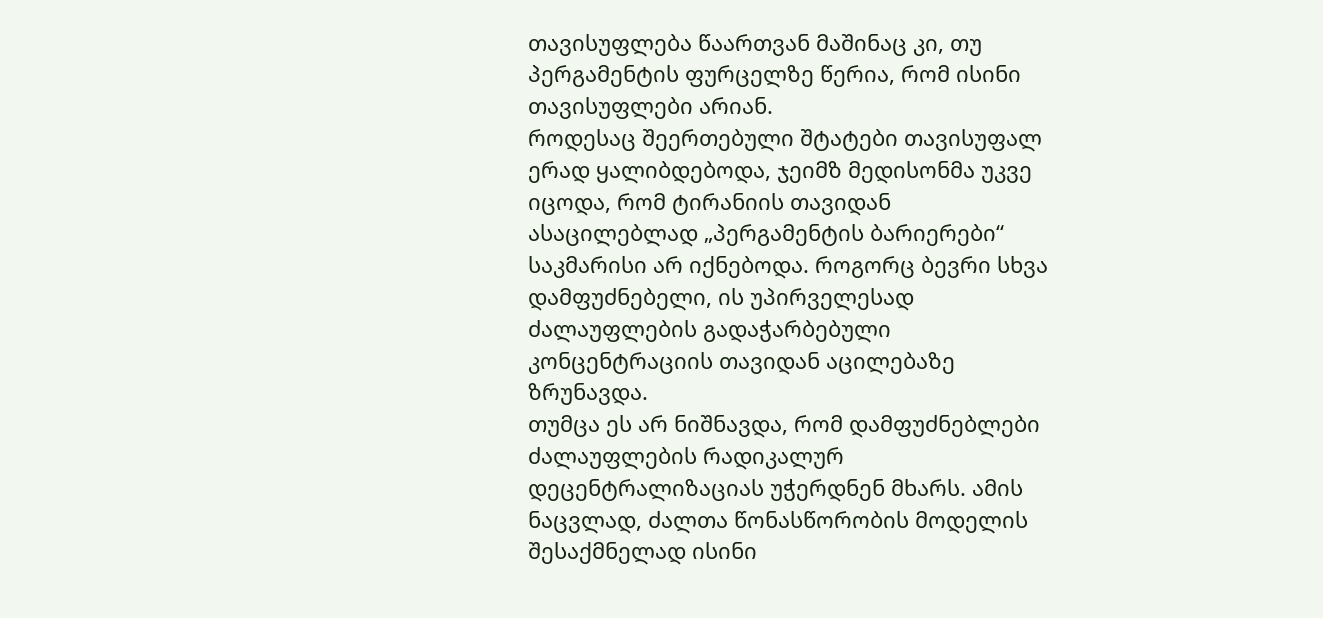თავისუფლება წაართვან მაშინაც კი, თუ პერგამენტის ფურცელზე წერია, რომ ისინი თავისუფლები არიან.
როდესაც შეერთებული შტატები თავისუფალ ერად ყალიბდებოდა, ჯეიმზ მედისონმა უკვე იცოდა, რომ ტირანიის თავიდან ასაცილებლად „პერგამენტის ბარიერები“ საკმარისი არ იქნებოდა. როგორც ბევრი სხვა დამფუძნებელი, ის უპირველესად ძალაუფლების გადაჭარბებული კონცენტრაციის თავიდან აცილებაზე ზრუნავდა.
თუმცა ეს არ ნიშნავდა, რომ დამფუძნებლები ძალაუფლების რადიკალურ დეცენტრალიზაციას უჭერდნენ მხარს. ამის ნაცვლად, ძალთა წონასწორობის მოდელის შესაქმნელად ისინი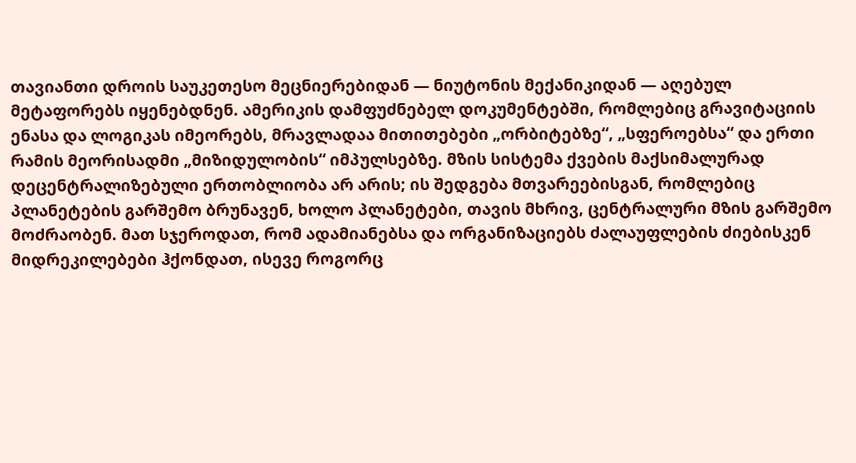თავიანთი დროის საუკეთესო მეცნიერებიდან — ნიუტონის მექანიკიდან — აღებულ მეტაფორებს იყენებდნენ. ამერიკის დამფუძნებელ დოკუმენტებში, რომლებიც გრავიტაციის ენასა და ლოგიკას იმეორებს, მრავლადაა მითითებები „ორბიტებზე“, „სფეროებსა“ და ერთი რამის მეორისადმი „მიზიდულობის“ იმპულსებზე. მზის სისტემა ქვების მაქსიმალურად დეცენტრალიზებული ერთობლიობა არ არის; ის შედგება მთვარეებისგან, რომლებიც პლანეტების გარშემო ბრუნავენ, ხოლო პლანეტები, თავის მხრივ, ცენტრალური მზის გარშემო მოძრაობენ. მათ სჯეროდათ, რომ ადამიანებსა და ორგანიზაციებს ძალაუფლების ძიებისკენ მიდრეკილებები ჰქონდათ, ისევე როგორც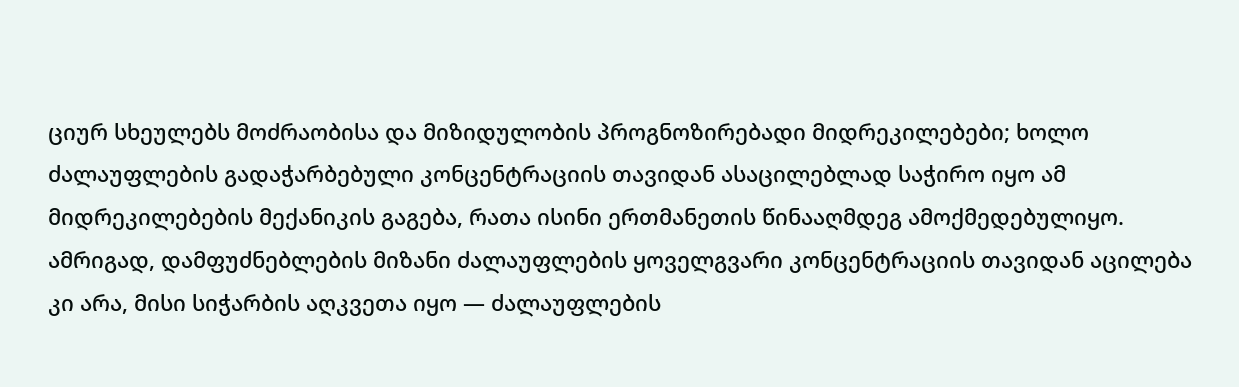ციურ სხეულებს მოძრაობისა და მიზიდულობის პროგნოზირებადი მიდრეკილებები; ხოლო ძალაუფლების გადაჭარბებული კონცენტრაციის თავიდან ასაცილებლად საჭირო იყო ამ მიდრეკილებების მექანიკის გაგება, რათა ისინი ერთმანეთის წინააღმდეგ ამოქმედებულიყო.
ამრიგად, დამფუძნებლების მიზანი ძალაუფლების ყოველგვარი კონცენტრაციის თავიდან აცილება კი არა, მისი სიჭარბის აღკვეთა იყო — ძალაუფლების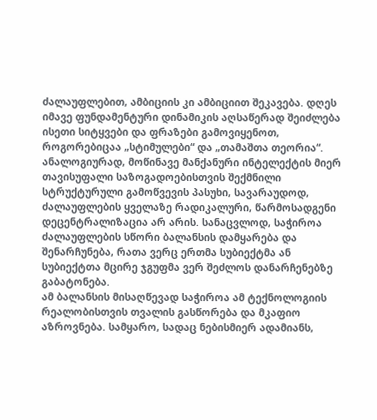ძალაუფლებით, ამბიციის კი ამბიციით შეკავება. დღეს იმავე ფუნდამენტური დინამიკის აღსაწერად შეიძლება ისეთი სიტყვები და ფრაზები გამოვიყენოთ, როგორებიცაა „სტიმულები“ და „თამაშთა თეორია“.
ანალოგიურად, მოწინავე მანქანური ინტელექტის მიერ თავისუფალი საზოგადოებისთვის შექმნილი სტრუქტურული გამოწვევის პასუხი, სავარაუდოდ, ძალაუფლების ყველაზე რადიკალური, წარმოსადგენი დეცენტრალიზაცია არ არის. სანაცვლოდ, საჭიროა ძალაუფლების სწორი ბალანსის დამყარება და შენარჩუნება, რათა ვერც ერთმა სუბიექტმა ან სუბიექტთა მცირე ჯგუფმა ვერ შეძლოს დანარჩენებზე გაბატონება.
ამ ბალანსის მისაღწევად საჭიროა ამ ტექნოლოგიის რეალობისთვის თვალის გასწორება და მკაფიო აზროვნება. სამყარო, სადაც ნებისმიერ ადამიანს,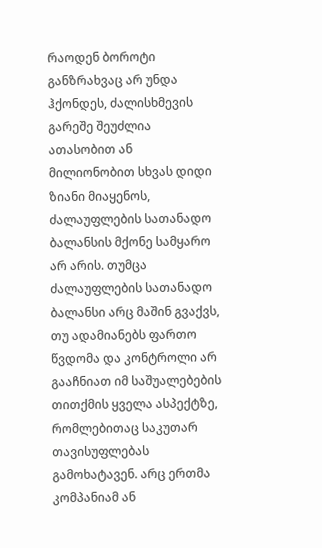რაოდენ ბოროტი განზრახვაც არ უნდა ჰქონდეს, ძალისხმევის გარეშე შეუძლია ათასობით ან მილიონობით სხვას დიდი ზიანი მიაყენოს, ძალაუფლების სათანადო ბალანსის მქონე სამყარო არ არის. თუმცა ძალაუფლების სათანადო ბალანსი არც მაშინ გვაქვს, თუ ადამიანებს ფართო წვდომა და კონტროლი არ გააჩნიათ იმ საშუალებების თითქმის ყველა ასპექტზე, რომლებითაც საკუთარ თავისუფლებას გამოხატავენ. არც ერთმა კომპანიამ ან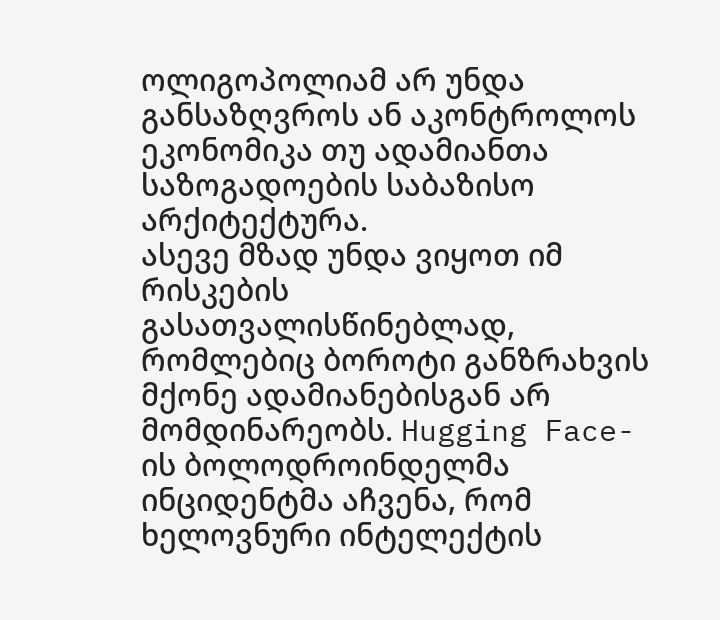ოლიგოპოლიამ არ უნდა განსაზღვროს ან აკონტროლოს ეკონომიკა თუ ადამიანთა საზოგადოების საბაზისო არქიტექტურა.
ასევე მზად უნდა ვიყოთ იმ რისკების გასათვალისწინებლად, რომლებიც ბოროტი განზრახვის მქონე ადამიანებისგან არ მომდინარეობს. Hugging Face-ის ბოლოდროინდელმა ინციდენტმა აჩვენა, რომ ხელოვნური ინტელექტის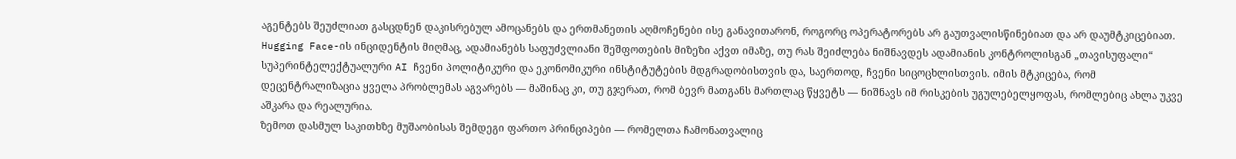აგენტებს შეუძლიათ გასცდნენ დაკისრებულ ამოცანებს და ერთმანეთის აღმოჩენები ისე განავითარონ, როგორც ოპერატორებს არ გაუთვალისწინებიათ და არ დაუმტკიცებიათ. Hugging Face-ის ინციდენტის მიღმაც, ადამიანებს საფუძვლიანი შეშფოთების მიზეზი აქვთ იმაზე, თუ რას შეიძლება ნიშნავდეს ადამიანის კონტროლისგან „თავისუფალი“ სუპერინტელექტუალური AI ჩვენი პოლიტიკური და ეკონომიკური ინსტიტუტების მდგრადობისთვის და, საერთოდ, ჩვენი სიცოცხლისთვის. იმის მტკიცება, რომ დეცენტრალიზაცია ყველა პრობლემას აგვარებს — მაშინაც კი, თუ გჯერათ, რომ ბევრ მათგანს მართლაც წყვეტს — ნიშნავს იმ რისკების უგულებელყოფას, რომლებიც ახლა უკვე აშკარა და რეალურია.
ზემოთ დასმულ საკითხზე მუშაობისას შემდეგი ფართო პრინციპები — რომელთა ჩამონათვალიც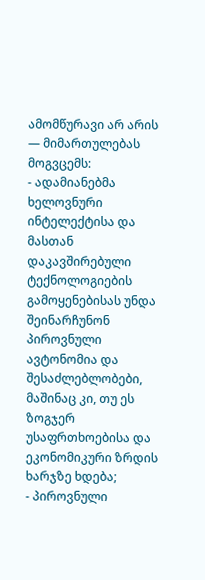ამომწურავი არ არის — მიმართულებას მოგვცემს:
- ადამიანებმა ხელოვნური ინტელექტისა და მასთან დაკავშირებული ტექნოლოგიების გამოყენებისას უნდა შეინარჩუნონ პიროვნული ავტონომია და შესაძლებლობები, მაშინაც კი, თუ ეს ზოგჯერ უსაფრთხოებისა და ეკონომიკური ზრდის ხარჯზე ხდება;
- პიროვნული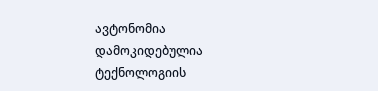ავტონომია დამოკიდებულია ტექნოლოგიის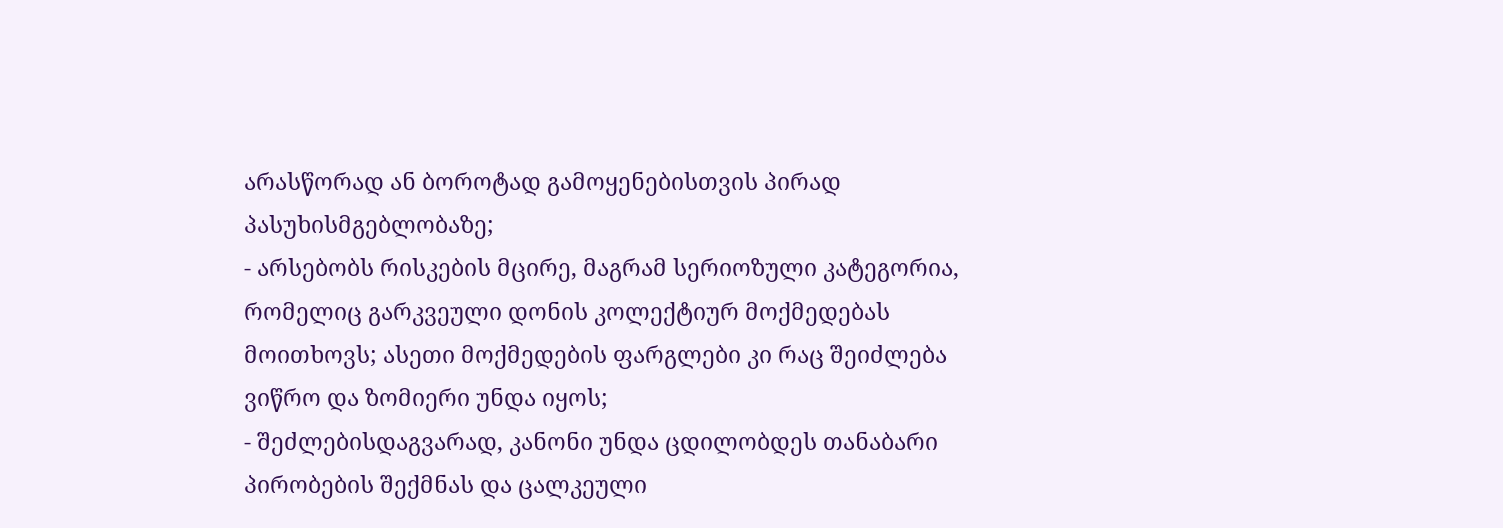არასწორად ან ბოროტად გამოყენებისთვის პირად პასუხისმგებლობაზე;
- არსებობს რისკების მცირე, მაგრამ სერიოზული კატეგორია, რომელიც გარკვეული დონის კოლექტიურ მოქმედებას მოითხოვს; ასეთი მოქმედების ფარგლები კი რაც შეიძლება ვიწრო და ზომიერი უნდა იყოს;
- შეძლებისდაგვარად, კანონი უნდა ცდილობდეს თანაბარი პირობების შექმნას და ცალკეული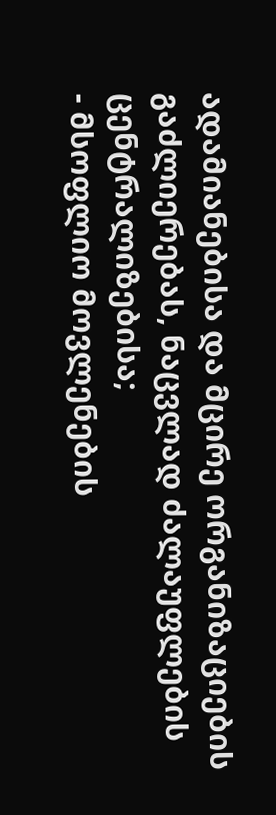ადამიანებისა და მცირე ორგანიზაციების გაძლიერებას, ნაცვლად ძალაუფლების ცენტრალიზებისა;
- მსოფლიო მოვლენების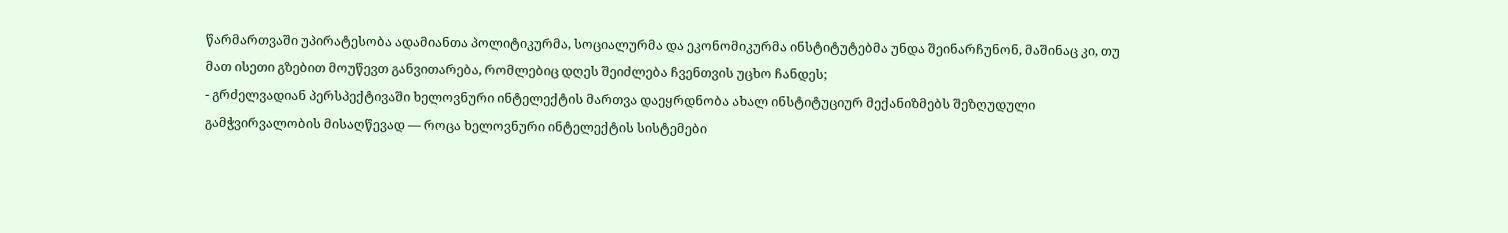წარმართვაში უპირატესობა ადამიანთა პოლიტიკურმა, სოციალურმა და ეკონომიკურმა ინსტიტუტებმა უნდა შეინარჩუნონ, მაშინაც კი, თუ მათ ისეთი გზებით მოუწევთ განვითარება, რომლებიც დღეს შეიძლება ჩვენთვის უცხო ჩანდეს;
- გრძელვადიან პერსპექტივაში ხელოვნური ინტელექტის მართვა დაეყრდნობა ახალ ინსტიტუციურ მექანიზმებს შეზღუდული გამჭვირვალობის მისაღწევად — როცა ხელოვნური ინტელექტის სისტემები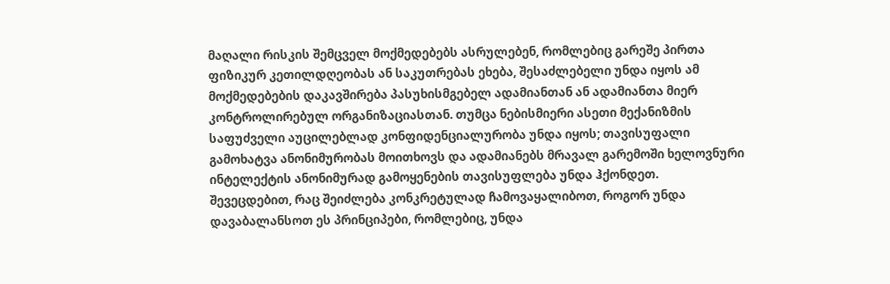მაღალი რისკის შემცველ მოქმედებებს ასრულებენ, რომლებიც გარეშე პირთა ფიზიკურ კეთილდღეობას ან საკუთრებას ეხება, შესაძლებელი უნდა იყოს ამ მოქმედებების დაკავშირება პასუხისმგებელ ადამიანთან ან ადამიანთა მიერ კონტროლირებულ ორგანიზაციასთან. თუმცა ნებისმიერი ასეთი მექანიზმის საფუძველი აუცილებლად კონფიდენციალურობა უნდა იყოს; თავისუფალი გამოხატვა ანონიმურობას მოითხოვს და ადამიანებს მრავალ გარემოში ხელოვნური ინტელექტის ანონიმურად გამოყენების თავისუფლება უნდა ჰქონდეთ.
შევეცდებით, რაც შეიძლება კონკრეტულად ჩამოვაყალიბოთ, როგორ უნდა დავაბალანსოთ ეს პრინციპები, რომლებიც, უნდა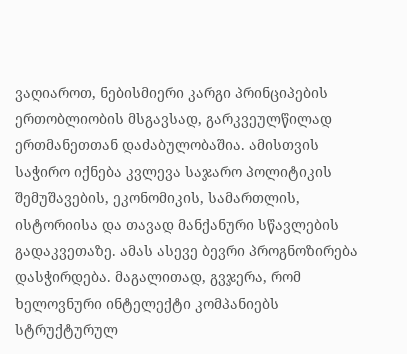ვაღიაროთ, ნებისმიერი კარგი პრინციპების ერთობლიობის მსგავსად, გარკვეულწილად ერთმანეთთან დაძაბულობაშია. ამისთვის საჭირო იქნება კვლევა საჯარო პოლიტიკის შემუშავების, ეკონომიკის, სამართლის, ისტორიისა და თავად მანქანური სწავლების გადაკვეთაზე. ამას ასევე ბევრი პროგნოზირება დასჭირდება. მაგალითად, გვჯერა, რომ ხელოვნური ინტელექტი კომპანიებს სტრუქტურულ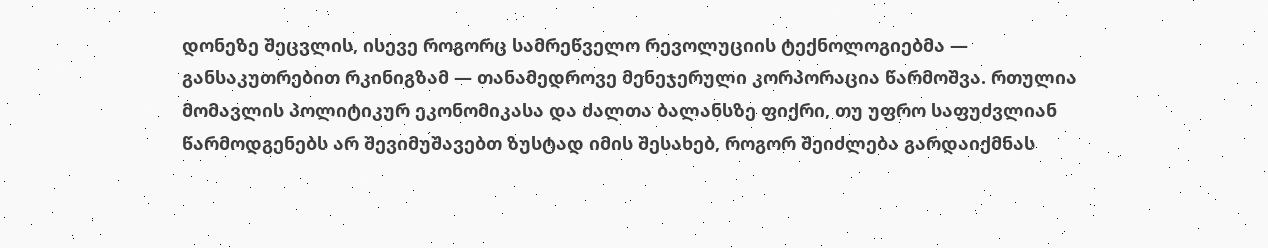დონეზე შეცვლის, ისევე როგორც სამრეწველო რევოლუციის ტექნოლოგიებმა — განსაკუთრებით რკინიგზამ — თანამედროვე მენეჯერული კორპორაცია წარმოშვა. რთულია მომავლის პოლიტიკურ ეკონომიკასა და ძალთა ბალანსზე ფიქრი, თუ უფრო საფუძვლიან წარმოდგენებს არ შევიმუშავებთ ზუსტად იმის შესახებ, როგორ შეიძლება გარდაიქმნას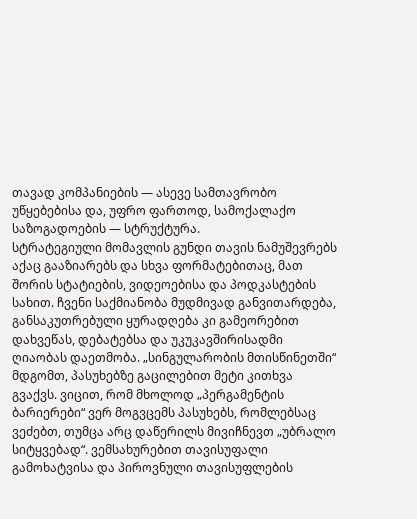თავად კომპანიების — ასევე სამთავრობო უწყებებისა და, უფრო ფართოდ, სამოქალაქო საზოგადოების — სტრუქტურა.
სტრატეგიული მომავლის გუნდი თავის ნამუშევრებს აქაც გააზიარებს და სხვა ფორმატებითაც, მათ შორის სტატიების, ვიდეოებისა და პოდკასტების სახით. ჩვენი საქმიანობა მუდმივად განვითარდება, განსაკუთრებული ყურადღება კი გამეორებით დახვეწას, დებატებსა და უკუკავშირისადმი ღიაობას დაეთმობა. „სინგულარობის მთისწინეთში“ მდგომთ, პასუხებზე გაცილებით მეტი კითხვა გვაქვს. ვიცით, რომ მხოლოდ „პერგამენტის ბარიერები“ ვერ მოგვცემს პასუხებს, რომლებსაც ვეძებთ, თუმცა არც დაწერილს მივიჩნევთ „უბრალო სიტყვებად“. ვემსახურებით თავისუფალი გამოხატვისა და პიროვნული თავისუფლების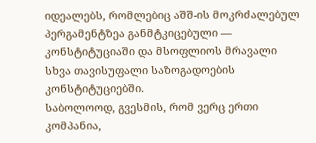იდეალებს, რომლებიც აშშ-ის მოკრძალებულ პერგამენტზეა განმტკიცებული — კონსტიტუციაში და მსოფლიოს მრავალი სხვა თავისუფალი საზოგადოების კონსტიტუციებში.
საბოლოოდ, გვესმის, რომ ვერც ერთი კომპანია,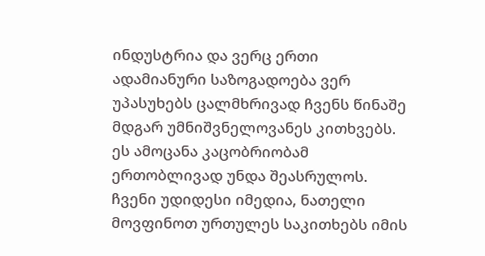ინდუსტრია და ვერც ერთი ადამიანური საზოგადოება ვერ უპასუხებს ცალმხრივად ჩვენს წინაშე მდგარ უმნიშვნელოვანეს კითხვებს. ეს ამოცანა კაცობრიობამ ერთობლივად უნდა შეასრულოს. ჩვენი უდიდესი იმედია, ნათელი მოვფინოთ ურთულეს საკითხებს იმის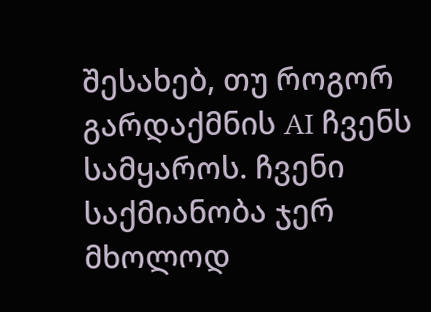შესახებ, თუ როგორ გარდაქმნის AI ჩვენს სამყაროს. ჩვენი საქმიანობა ჯერ მხოლოდ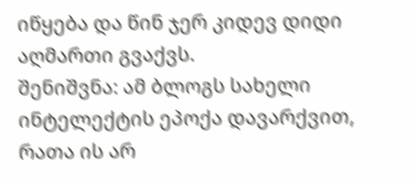იწყება და წინ ჯერ კიდევ დიდი აღმართი გვაქვს.
შენიშვნა: ამ ბლოგს სახელი ინტელექტის ეპოქა დავარქვით, რათა ის არ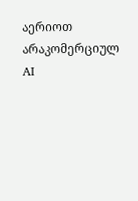აერიოთ არაკომერციულ AI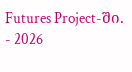Futures Project-ში.
- 2026